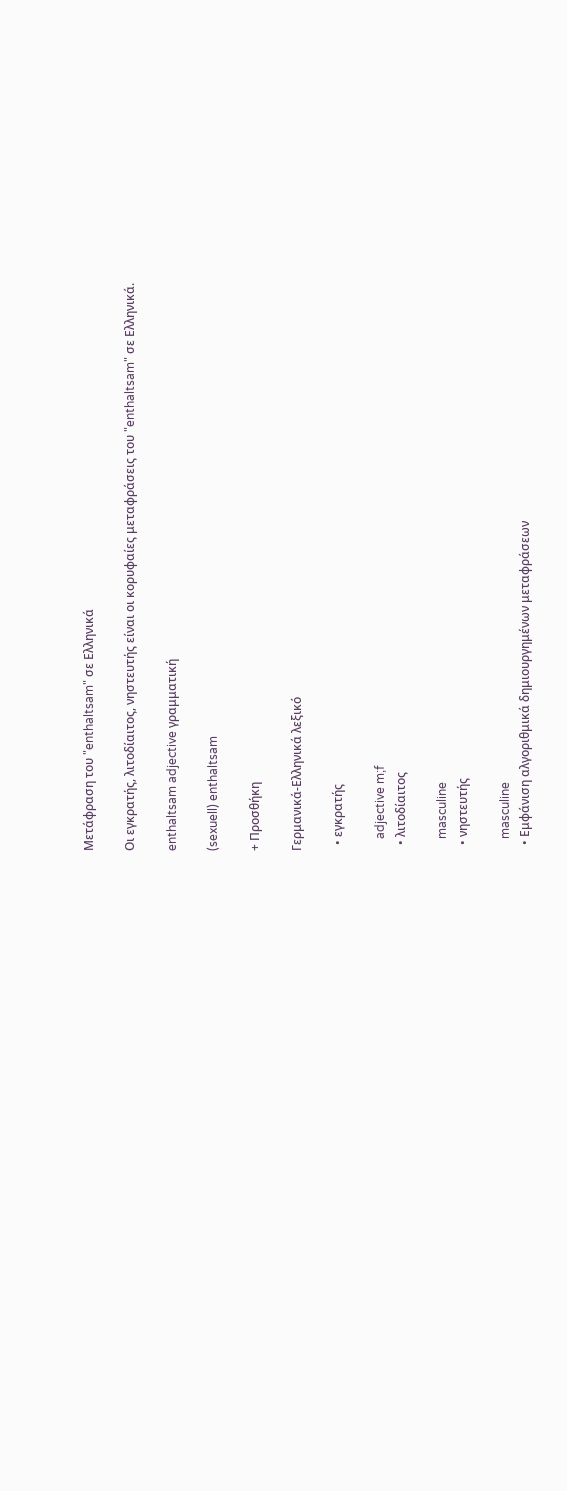Μετάφραση του "enthaltsam" σε Ελληνικά

Οι εγκρατής, λιτοδίαιτος, νηστευτής είναι οι κορυφαίες μεταφράσεις του "enthaltsam" σε Ελληνικά.

enthaltsam adjective γραμματική

(sexuell) enthaltsam

+ Προσθήκη

Γερμανικά-Ελληνικά λεξικό

  • εγκρατής

    adjective m;f
  • λιτοδίαιτος

    masculine
  • νηστευτής

    masculine
  • Εμφάνιση αλγοριθμικά δημιουργημένων μεταφράσεων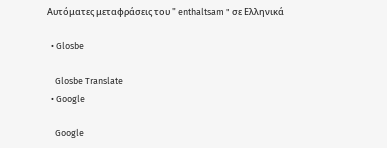Αυτόματες μεταφράσεις του " enthaltsam " σε Ελληνικά

  • Glosbe

    Glosbe Translate
  • Google

    Google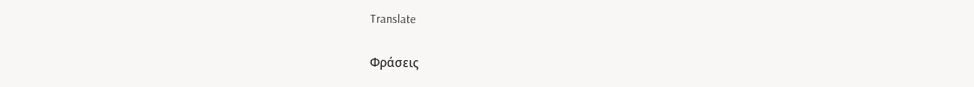Translate

Φράσεις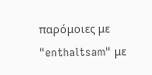παρόμοιες με "enthaltsam" με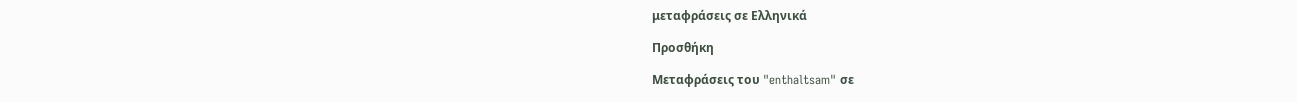μεταφράσεις σε Ελληνικά

Προσθήκη

Μεταφράσεις του "enthaltsam" σε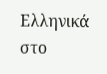Ελληνικά στο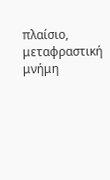πλαίσιο, μεταφραστική μνήμη